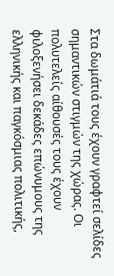Στα δωμάτιά τους έχουν γραφτεί σελίδες σημαντικών στιγμών της χώρας. Οι πολυτελείς αίθουσές τους έχουν φιλοξενήσει δεκάδες επώνυμους της ελληνικής και παγκόσμιας πολιτικής,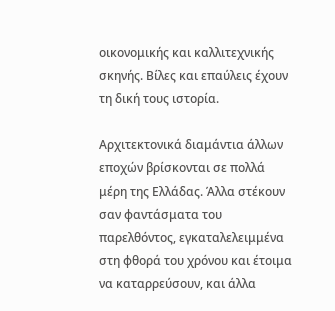οικονομικής και καλλιτεχνικής σκηνής. Βίλες και επαύλεις έχουν τη δική τους ιστορία.

Αρχιτεκτονικά διαμάντια άλλων εποχών βρίσκονται σε πολλά μέρη της Ελλάδας. Άλλα στέκουν σαν φαντάσματα του παρελθόντος, εγκαταλελειμμένα στη φθορά του χρόνου και έτοιμα να καταρρεύσουν, και άλλα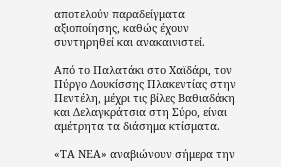αποτελούν παραδείγματα αξιοποίησης, καθώς έχουν συντηρηθεί και ανακαινιστεί.

Από το Παλατάκι στο Χαϊδάρι, τον Πύργο Δουκίσσης Πλακεντίας στην Πεντέλη, μέχρι τις βίλες Βαθιαδάκη και Δελαγκράτσια στη Σύρο, είναι αμέτρητα τα διάσημα κτίσματα.

«ΤΑ ΝΕΑ» αναβιώνουν σήμερα την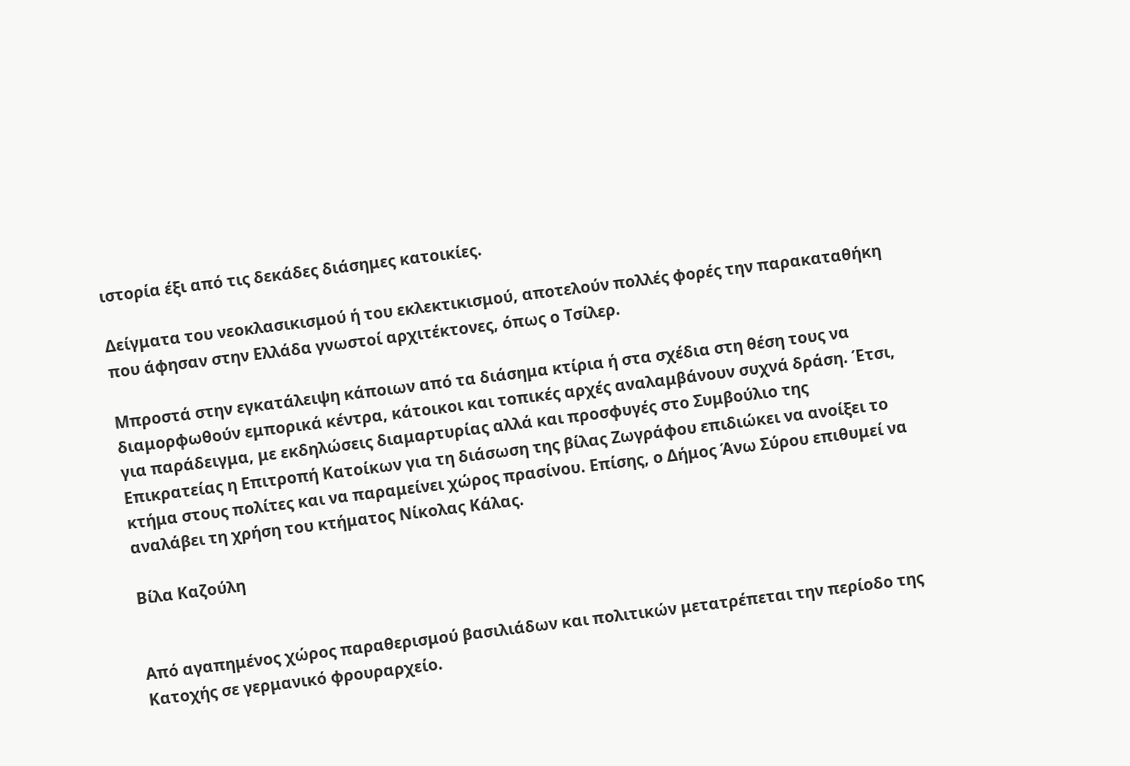ιστορία έξι από τις δεκάδες διάσημες κατοικίες.

Δείγματα του νεοκλασικισμού ή του εκλεκτικισμού, αποτελούν πολλές φορές την παρακαταθήκη που άφησαν στην Ελλάδα γνωστοί αρχιτέκτονες, όπως ο Τσίλερ.

Μπροστά στην εγκατάλειψη κάποιων από τα διάσημα κτίρια ή στα σχέδια στη θέση τους να διαμορφωθούν εμπορικά κέντρα, κάτοικοι και τοπικές αρχές αναλαμβάνουν συχνά δράση. Έτσι, για παράδειγμα, με εκδηλώσεις διαμαρτυρίας αλλά και προσφυγές στο Συμβούλιο της Επικρατείας η Επιτροπή Κατοίκων για τη διάσωση της βίλας Ζωγράφου επιδιώκει να ανοίξει το κτήμα στους πολίτες και να παραμείνει χώρος πρασίνου. Επίσης, ο Δήμος Άνω Σύρου επιθυμεί να αναλάβει τη χρήση του κτήματος Νίκολας Κάλας.

Βίλα Καζούλη


Από αγαπημένος χώρος παραθερισμού βασιλιάδων και πολιτικών μετατρέπεται την περίοδο της Κατοχής σε γερμανικό φρουραρχείο.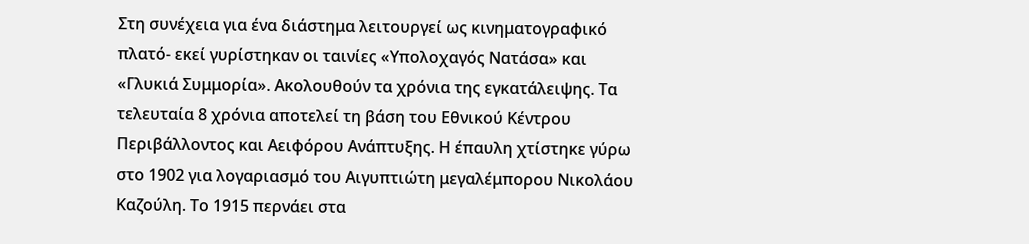Στη συνέχεια για ένα διάστημα λειτουργεί ως κινηματογραφικό πλατό- εκεί γυρίστηκαν οι ταινίες «Υπολοχαγός Νατάσα» και «Γλυκιά Συμμορία». Ακολουθούν τα χρόνια της εγκατάλειψης. Τα τελευταία 8 χρόνια αποτελεί τη βάση του Εθνικού Κέντρου Περιβάλλοντος και Αειφόρου Ανάπτυξης. Η έπαυλη χτίστηκε γύρω στο 1902 για λογαριασμό του Αιγυπτιώτη μεγαλέμπορου Νικολάου Καζούλη. Το 1915 περνάει στα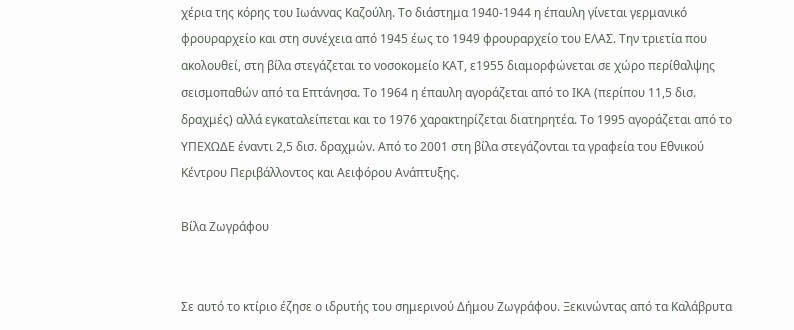χέρια της κόρης του Ιωάννας Καζούλη. Το διάστημα 1940-1944 η έπαυλη γίνεται γερμανικό φρουραρχείο και στη συνέχεια από 1945 έως το 1949 φρουραρχείο του ΕΛΑΣ. Την τριετία που ακολουθεί, στη βίλα στεγάζεται το νοσοκομείο ΚΑΤ, ε1955 διαμορφώνεται σε χώρο περίθαλψης σεισμοπαθών από τα Επτάνησα. Το 1964 η έπαυλη αγοράζεται από το ΙΚΑ (περίπου 11,5 δισ. δραχμές) αλλά εγκαταλείπεται και το 1976 χαρακτηρίζεται διατηρητέα. Το 1995 αγοράζεται από το ΥΠΕΧΩΔΕ έναντι 2,5 δισ. δραχμών. Από το 2001 στη βίλα στεγάζονται τα γραφεία του Εθνικού Κέντρου Περιβάλλοντος και Αειφόρου Ανάπτυξης.

Βίλα Ζωγράφου


Σε αυτό το κτίριο έζησε ο ιδρυτής του σημερινού Δήμου Ζωγράφου. Ξεκινώντας από τα Καλάβρυτα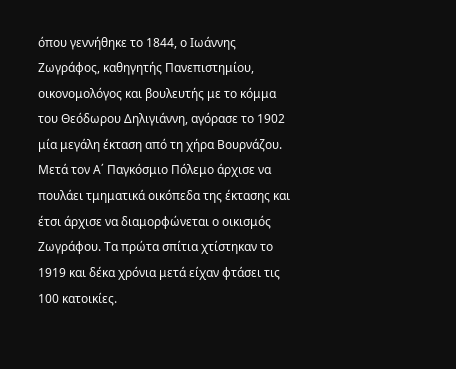όπου γεννήθηκε το 1844, ο Ιωάννης Ζωγράφος, καθηγητής Πανεπιστημίου, οικονομολόγος και βουλευτής με το κόμμα του Θεόδωρου Δηλιγιάννη, αγόρασε το 1902 μία μεγάλη έκταση από τη χήρα Βουρνάζου. Μετά τον Α΄ Παγκόσμιο Πόλεμο άρχισε να πουλάει τμηματικά οικόπεδα της έκτασης και έτσι άρχισε να διαμορφώνεται ο οικισμός Ζωγράφου. Τα πρώτα σπίτια χτίστηκαν το 1919 και δέκα χρόνια μετά είχαν φτάσει τις 100 κατοικίες.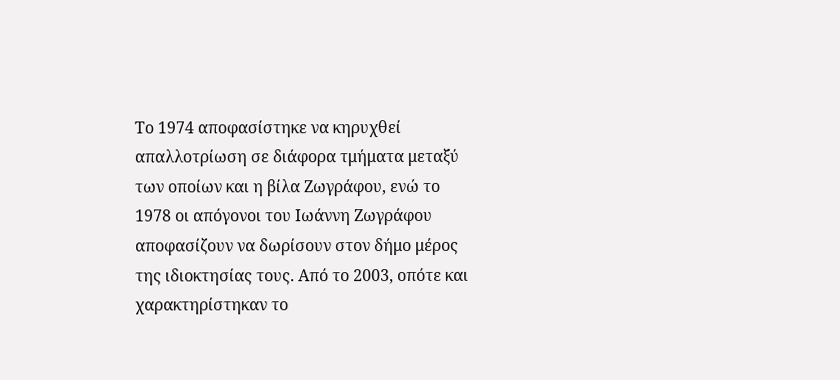Το 1974 αποφασίστηκε να κηρυχθεί απαλλοτρίωση σε διάφορα τμήματα μεταξύ των οποίων και η βίλα Ζωγράφου, ενώ το 1978 οι απόγονοι του Ιωάννη Ζωγράφου αποφασίζουν να δωρίσουν στον δήμο μέρος της ιδιοκτησίας τους. Από το 2003, οπότε και χαρακτηρίστηκαν το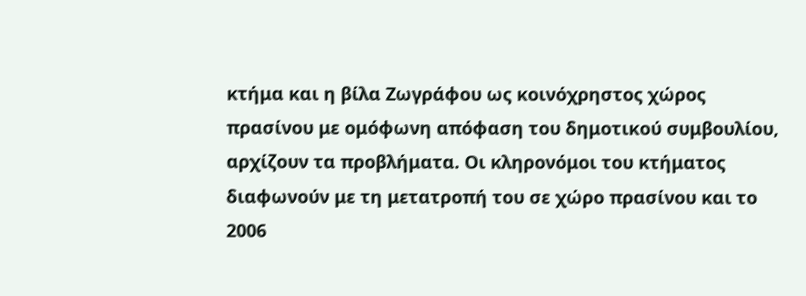κτήμα και η βίλα Ζωγράφου ως κοινόχρηστος χώρος πρασίνου με ομόφωνη απόφαση του δημοτικού συμβουλίου, αρχίζουν τα προβλήματα. Οι κληρονόμοι του κτήματος διαφωνούν με τη μετατροπή του σε χώρο πρασίνου και το 2006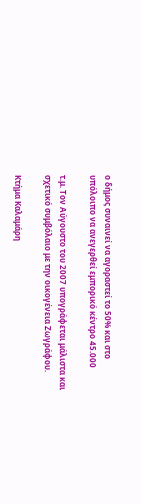ο δήμος συναινεί να αγοραστεί το 50% και στο υπόλοιπο να ανεγερθεί εμπορικό κέντρο 45.000

τ.μ. Τον Αύγουστο του 2007 υπογράφεται μάλιστα και σχετικό συμβόλαιο με την οικογένεια Ζωγράφου.

Κτήμα Καλαμάρη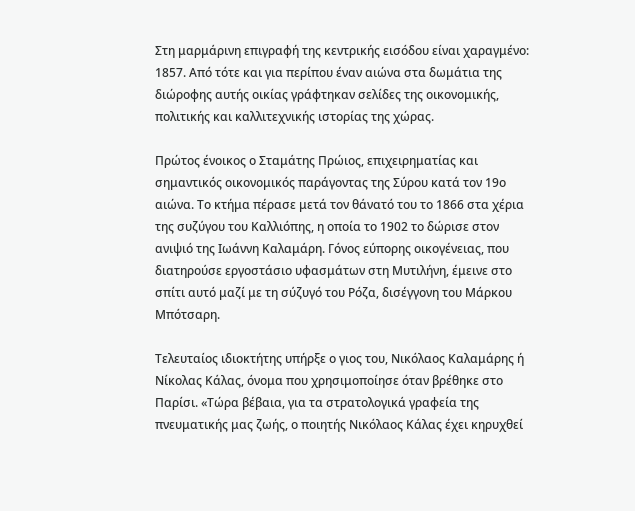Στη μαρμάρινη επιγραφή της κεντρικής εισόδου είναι χαραγμένο: 1857. Από τότε και για περίπου έναν αιώνα στα δωμάτια της διώροφης αυτής οικίας γράφτηκαν σελίδες της οικονομικής, πολιτικής και καλλιτεχνικής ιστορίας της χώρας.

Πρώτος ένοικος ο Σταμάτης Πρώιος, επιχειρηματίας και σημαντικός οικονομικός παράγοντας της Σύρου κατά τον 19ο αιώνα. Το κτήμα πέρασε μετά τον θάνατό του το 1866 στα χέρια της συζύγου του Καλλιόπης, η οποία το 1902 το δώρισε στον ανιψιό της Ιωάννη Καλαμάρη. Γόνος εύπορης οικογένειας, που διατηρούσε εργοστάσιο υφασμάτων στη Μυτιλήνη, έμεινε στο σπίτι αυτό μαζί με τη σύζυγό του Ρόζα, δισέγγονη του Μάρκου Μπότσαρη.

Τελευταίος ιδιοκτήτης υπήρξε ο γιος του, Νικόλαος Καλαμάρης ή Νίκολας Κάλας, όνομα που χρησιμοποίησε όταν βρέθηκε στο Παρίσι. «Τώρα βέβαια, για τα στρατολογικά γραφεία της πνευματικής μας ζωής, ο ποιητής Νικόλαος Κάλας έχει κηρυχθεί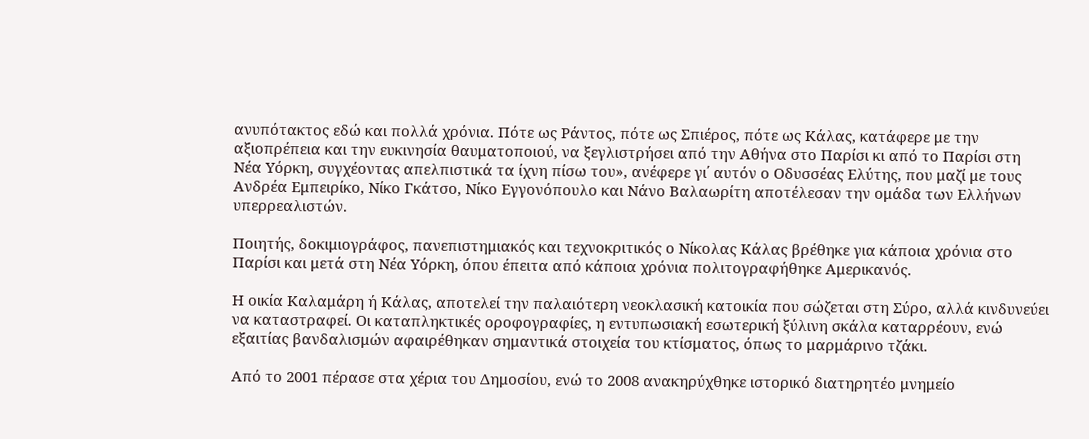ανυπότακτος εδώ και πολλά χρόνια. Πότε ως Ράντος, πότε ως Σπιέρος, πότε ως Κάλας, κατάφερε με την αξιοπρέπεια και την ευκινησία θαυματοποιού, να ξεγλιστρήσει από την Αθήνα στο Παρίσι κι από το Παρίσι στη Νέα Υόρκη, συγχέοντας απελπιστικά τα ίχνη πίσω του», ανέφερε γι΄ αυτόν ο Οδυσσέας Ελύτης, που μαζί με τους Ανδρέα Εμπειρίκο, Νίκο Γκάτσο, Νίκο Εγγονόπουλο και Νάνο Βαλαωρίτη αποτέλεσαν την ομάδα των Ελλήνων υπερρεαλιστών.

Ποιητής, δοκιμιογράφος, πανεπιστημιακός και τεχνοκριτικός ο Νίκολας Κάλας βρέθηκε για κάποια χρόνια στο Παρίσι και μετά στη Νέα Υόρκη, όπου έπειτα από κάποια χρόνια πολιτογραφήθηκε Αμερικανός.

Η οικία Καλαμάρη ή Κάλας, αποτελεί την παλαιότερη νεοκλασική κατοικία που σώζεται στη Σύρο, αλλά κινδυνεύει να καταστραφεί. Οι καταπληκτικές οροφογραφίες, η εντυπωσιακή εσωτερική ξύλινη σκάλα καταρρέουν, ενώ εξαιτίας βανδαλισμών αφαιρέθηκαν σημαντικά στοιχεία του κτίσματος, όπως το μαρμάρινο τζάκι.

Από το 2001 πέρασε στα χέρια του Δημοσίου, ενώ το 2008 ανακηρύχθηκε ιστορικό διατηρητέο μνημείο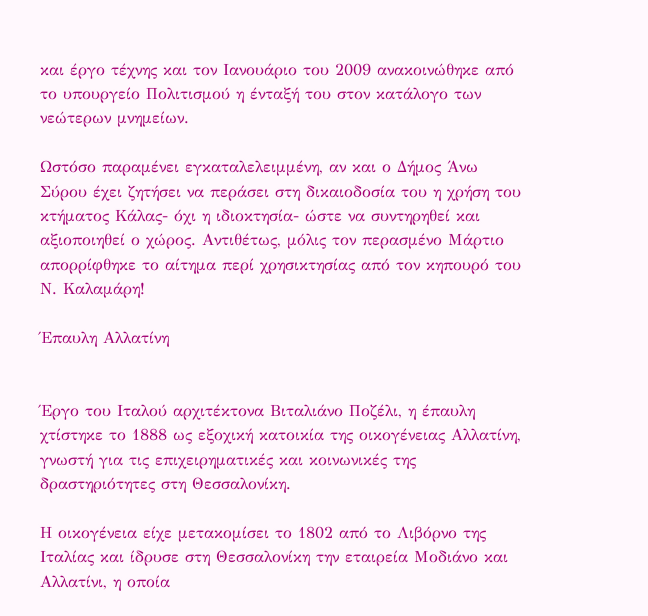και έργο τέχνης και τον Ιανουάριο του 2009 ανακοινώθηκε από το υπουργείο Πολιτισμού η ένταξή του στον κατάλογο των νεώτερων μνημείων.

Ωστόσο παραμένει εγκαταλελειμμένη, αν και ο Δήμος Άνω Σύρου έχει ζητήσει να περάσει στη δικαιοδοσία του η χρήση του κτήματος Κάλας- όχι η ιδιοκτησία- ώστε να συντηρηθεί και αξιοποιηθεί ο χώρος. Αντιθέτως, μόλις τον περασμένο Μάρτιο απορρίφθηκε το αίτημα περί χρησικτησίας από τον κηπουρό του Ν. Καλαμάρη!

Έπαυλη Αλλατίνη


Έργο του Ιταλού αρχιτέκτονα Βιταλιάνο Ποζέλι, η έπαυλη χτίστηκε το 1888 ως εξοχική κατοικία της οικογένειας Αλλατίνη, γνωστή για τις επιχειρηματικές και κοινωνικές της δραστηριότητες στη Θεσσαλονίκη.

Η οικογένεια είχε μετακομίσει το 1802 από το Λιβόρνο της Ιταλίας και ίδρυσε στη Θεσσαλονίκη την εταιρεία Μοδιάνο και Αλλατίνι, η οποία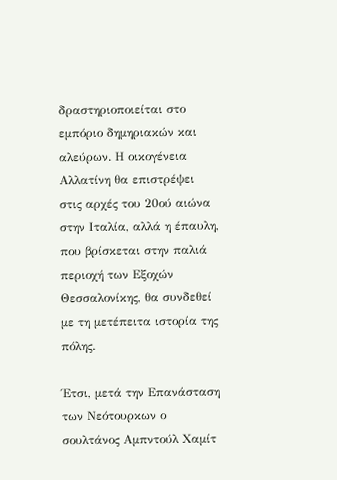δραστηριοποιείται στο εμπόριο δημηριακών και αλεύρων. Η οικογένεια Αλλατίνη θα επιστρέψει στις αρχές του 20ού αιώνα στην Ιταλία, αλλά η έπαυλη, που βρίσκεται στην παλιά περιοχή των Εξοχών Θεσσαλονίκης, θα συνδεθεί με τη μετέπειτα ιστορία της πόλης.

Έτσι, μετά την Επανάσταση των Νεότουρκων ο σουλτάνος Αμπντούλ Χαμίτ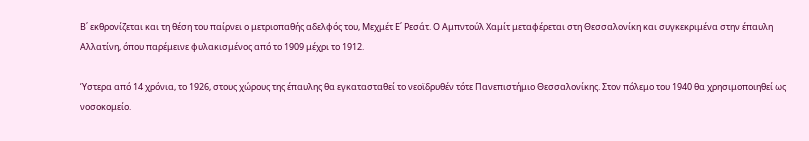Β΄ εκθρονίζεται και τη θέση του παίρνει ο μετριοπαθής αδελφός του, Μεχμέτ Ε΄ Ρεσάτ. Ο Αμπντούλ Χαμίτ μεταφέρεται στη Θεσσαλονίκη και συγκεκριμένα στην έπαυλη Αλλατίνη, όπου παρέμεινε φυλακισμένος από το 1909 μέχρι το 1912.

Ύστερα από 14 χρόνια, το 1926, στους χώρους της έπαυλης θα εγκατασταθεί το νεοϊδρυθέν τότε Πανεπιστήμιο Θεσσαλονίκης. Στον πόλεμο του 1940 θα χρησιμοποιηθεί ως νοσοκομείο.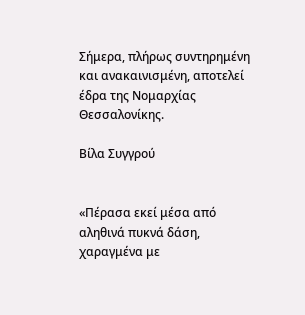Σήμερα, πλήρως συντηρημένη και ανακαινισμένη, αποτελεί έδρα της Νομαρχίας Θεσσαλονίκης.

Βίλα Συγγρού


«Πέρασα εκεί μέσα από αληθινά πυκνά δάση, χαραγμένα με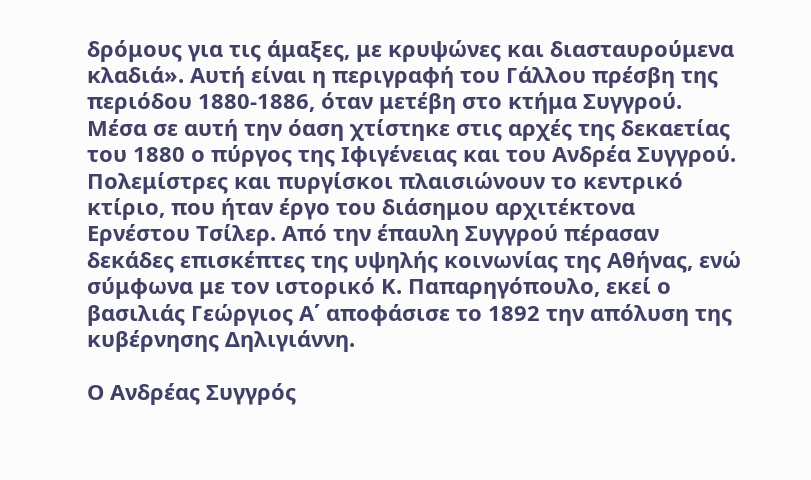δρόμους για τις άμαξες, με κρυψώνες και διασταυρούμενα κλαδιά». Αυτή είναι η περιγραφή του Γάλλου πρέσβη της περιόδου 1880-1886, όταν μετέβη στο κτήμα Συγγρού. Μέσα σε αυτή την όαση χτίστηκε στις αρχές της δεκαετίας του 1880 ο πύργος της Ιφιγένειας και του Ανδρέα Συγγρού. Πολεμίστρες και πυργίσκοι πλαισιώνουν το κεντρικό κτίριο, που ήταν έργο του διάσημου αρχιτέκτονα Ερνέστου Τσίλερ. Από την έπαυλη Συγγρού πέρασαν δεκάδες επισκέπτες της υψηλής κοινωνίας της Αθήνας, ενώ σύμφωνα με τον ιστορικό Κ. Παπαρηγόπουλο, εκεί ο βασιλιάς Γεώργιος Α΄ αποφάσισε το 1892 την απόλυση της κυβέρνησης Δηλιγιάννη.

Ο Ανδρέας Συγγρός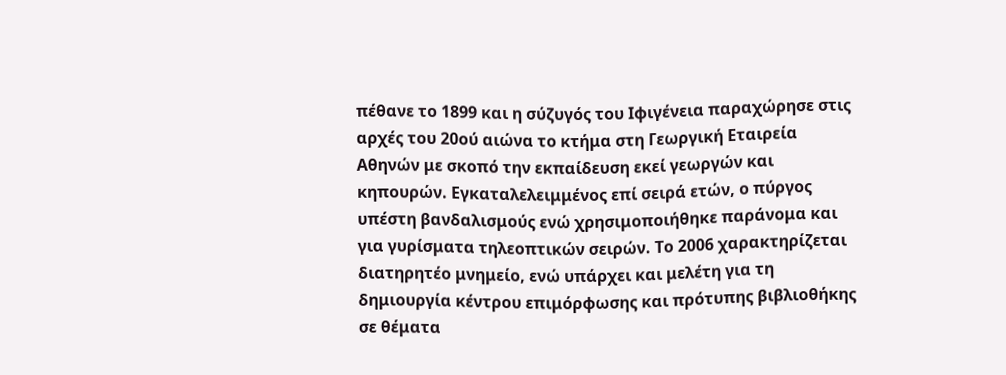πέθανε το 1899 και η σύζυγός του Ιφιγένεια παραχώρησε στις αρχές του 20ού αιώνα το κτήμα στη Γεωργική Εταιρεία Αθηνών με σκοπό την εκπαίδευση εκεί γεωργών και κηπουρών. Εγκαταλελειμμένος επί σειρά ετών, ο πύργος υπέστη βανδαλισμούς ενώ χρησιμοποιήθηκε παράνομα και για γυρίσματα τηλεοπτικών σειρών. Το 2006 χαρακτηρίζεται διατηρητέο μνημείο, ενώ υπάρχει και μελέτη για τη δημιουργία κέντρου επιμόρφωσης και πρότυπης βιβλιοθήκης σε θέματα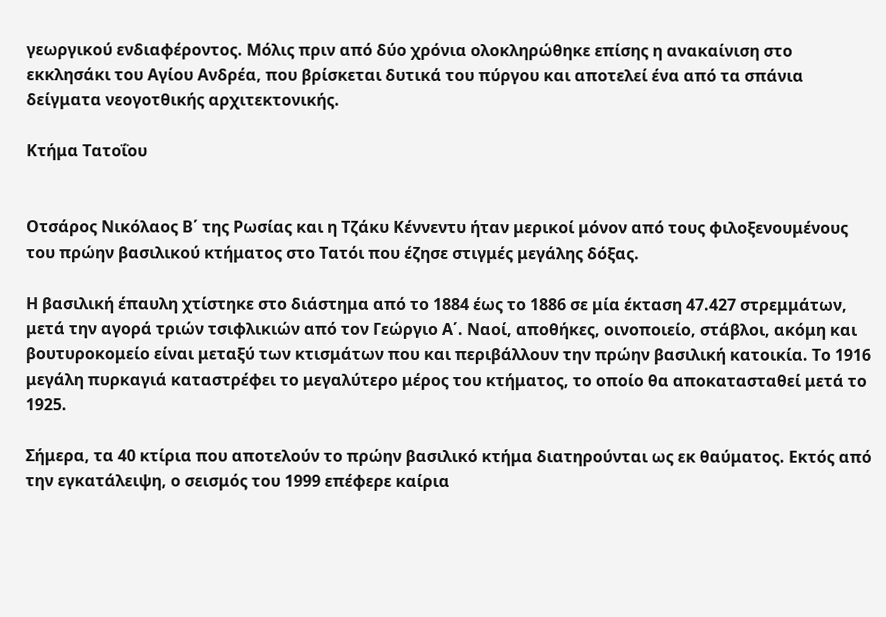γεωργικού ενδιαφέροντος. Μόλις πριν από δύο χρόνια ολοκληρώθηκε επίσης η ανακαίνιση στο εκκλησάκι του Αγίου Ανδρέα, που βρίσκεται δυτικά του πύργου και αποτελεί ένα από τα σπάνια δείγματα νεογοτθικής αρχιτεκτονικής.

Κτήμα Τατοΐου


Οτσάρος Νικόλαος Β΄ της Ρωσίας και η Τζάκυ Κέννεντυ ήταν μερικοί μόνον από τους φιλοξενουμένους του πρώην βασιλικού κτήματος στο Τατόι που έζησε στιγμές μεγάλης δόξας.

Η βασιλική έπαυλη χτίστηκε στο διάστημα από το 1884 έως το 1886 σε μία έκταση 47.427 στρεμμάτων, μετά την αγορά τριών τσιφλικιών από τον Γεώργιο Α΄. Ναοί, αποθήκες, οινοποιείο, στάβλοι, ακόμη και βουτυροκομείο είναι μεταξύ των κτισμάτων που και περιβάλλουν την πρώην βασιλική κατοικία. Το 1916 μεγάλη πυρκαγιά καταστρέφει το μεγαλύτερο μέρος του κτήματος, το οποίο θα αποκατασταθεί μετά το 1925.

Σήμερα, τα 40 κτίρια που αποτελούν το πρώην βασιλικό κτήμα διατηρούνται ως εκ θαύματος. Εκτός από την εγκατάλειψη, ο σεισμός του 1999 επέφερε καίρια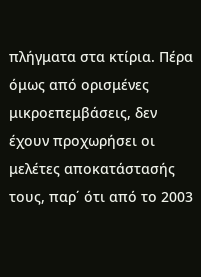πλήγματα στα κτίρια. Πέρα όμως από ορισμένες μικροεπεμβάσεις, δεν έχουν προχωρήσει οι μελέτες αποκατάστασής τους, παρ΄ ότι από το 2003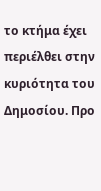το κτήμα έχει περιέλθει στην κυριότητα του Δημοσίου. Προ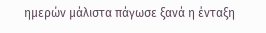ημερών μάλιστα πάγωσε ξανά η ένταξη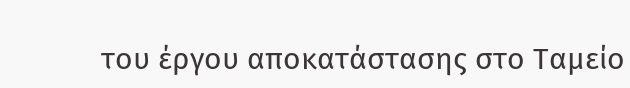του έργου αποκατάστασης στο Ταμείο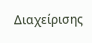Διαχείρισης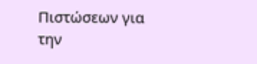Πιστώσεων για την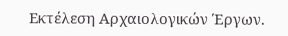Εκτέλεση Αρχαιολογικών Έργων.